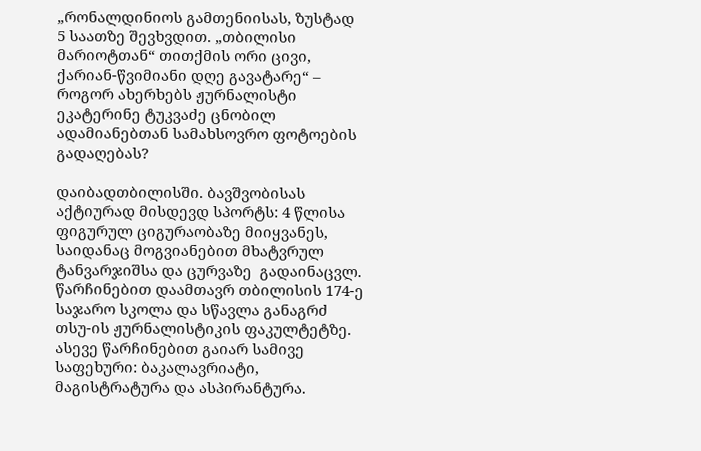„რონალდინიოს გამთენიისას, ზუსტად 5 საათზე შევხვდით. „თბილისი მარიოტთან“ თითქმის ორი ცივი, ქარიან-წვიმიანი დღე გავატარე“ – როგორ ახერხებს ჟურნალისტი ეკატერინე ტუკვაძე ცნობილ ადამიანებთან სამახსოვრო ფოტოების გადაღებას?

დაიბადთბილისში. ბავშვობისას აქტიურად მისდევდ სპორტს: 4 წლისა ფიგურულ ციგურაობაზე მიიყვანეს, საიდანაც მოგვიანებით მხატვრულ ტანვარჯიშსა და ცურვაზე  გადაინაცვლ.
წარჩინებით დაამთავრ თბილისის 174-ე საჯარო სკოლა და სწავლა განაგრძ თსუ-ის ჟურნალისტიკის ფაკულტეტზე. ასევე წარჩინებით გაიარ სამივე საფეხური: ბაკალავრიატი, მაგისტრატურა და ასპირანტურა.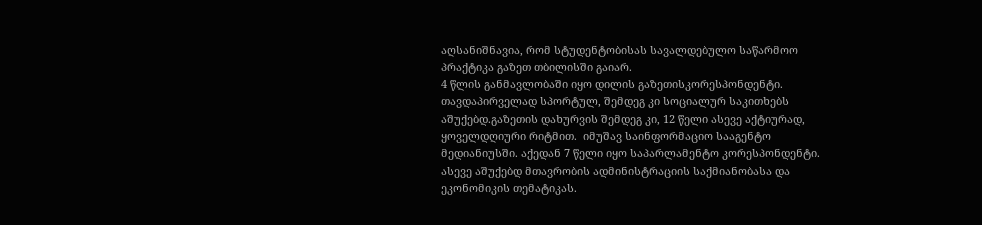აღსანიშნავია, რომ სტუდენტობისას სავალდებულო საწარმოო პრაქტიკა გაზეთ თბილისში გაიარ.
4 წლის განმავლობაში იყო დილის გაზეთისკორესპონდენტი. თავდაპირველად სპორტულ, შემდეგ კი სოციალურ საკითხებს აშუქებდ.გაზეთის დახურვის შემდეგ კი, 12 წელი ასევე აქტიურად, ყოველდღიური რიტმით.  იმუშავ საინფორმაციო სააგენტო მედიანიუსში. აქედან 7 წელი იყო საპარლამენტო კორესპონდენტი. ასევე აშუქებდ მთავრობის ადმინისტრაციის საქმიანობასა და ეკონომიკის თემატიკას.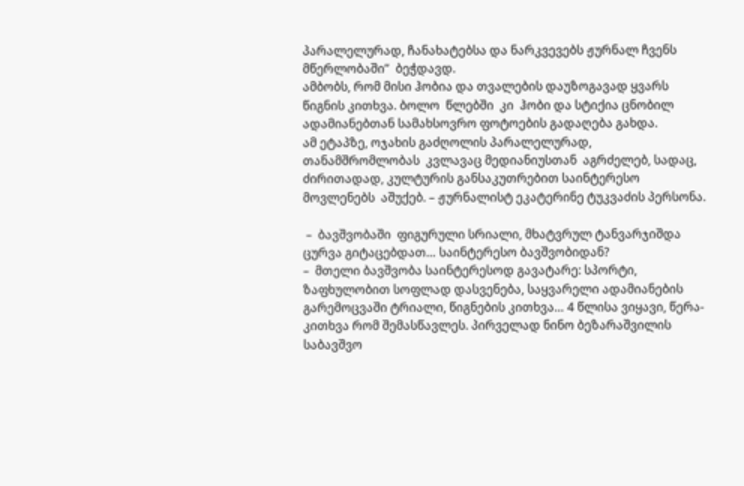პარალელურად, ჩანახატებსა და ნარკვევებს ჟურნალ ჩვენს მწერლობაში”  ბეჭდავდ.
ამბობს, რომ მისი ჰობია და თვალების დაუზოგავად ყვარს წიგნის კითხვა. ბოლო  წლებში  კი  ჰობი და სტიქია ცნობილ ადამიანებთან სამახსოვრო ფოტოების გადაღება გახდა.
ამ ეტაპზე, ოჯახის გაძღოლის პარალელურად, თანამშრომლობას  კვლავაც მედიანიუსთან  აგრძელებ, სადაც, ძირითადად, კულტურის განსაკუთრებით საინტერესო მოვლენებს  აშუქებ. – ჟურნალისტ ეკატერინე ტუკვაძის პერსონა.

 –  ბავშვობაში  ფიგურული სრიალი, მხატვრულ ტანვარჯიშდა ცურვა გიტაცებდათ… საინტერესო ბავშვობიდან?
–  მთელი ბავშვობა საინტერესოდ გავატარე: სპორტი, ზაფხულობით სოფლად დასვენება, საყვარელი ადამიანების გარემოცვაში ტრიალი, წიგნების კითხვა… 4 წლისა ვიყავი, წერა-კითხვა რომ შემასწავლეს. პირველად ნინო ბეზარაშვილის საბავშვო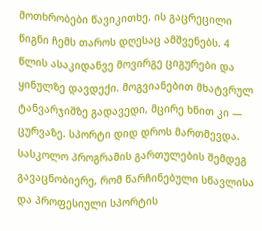მოთხრობები წავიკითხე. ის გაცრეცილი წიგნი ჩემს თაროს დღესაც ამშვენებს. 4 წლის ასაკიდანვე მოვირგე ციგურები და ყინულზე დავდექი. მოგვიანებით მხატვრულ ტანვარჯიშზე გადავედი, მცირე ხნით კი — ცურვაზე. სპორტი დიდ დროს მართმევდა.
სასკოლო პროგრამის გართულების შემდეგ გავაცნობიერე, რომ წარჩინებული სწავლისა და პროფესიული სპორტის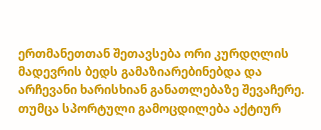ერთმანეთთან შეთავსება ორი კურდღლის მადევრის ბედს გამაზიარებინებდა და არჩევანი ხარისხიან განათლებაზე შევაჩერე. თუმცა სპორტული გამოცდილება აქტიურ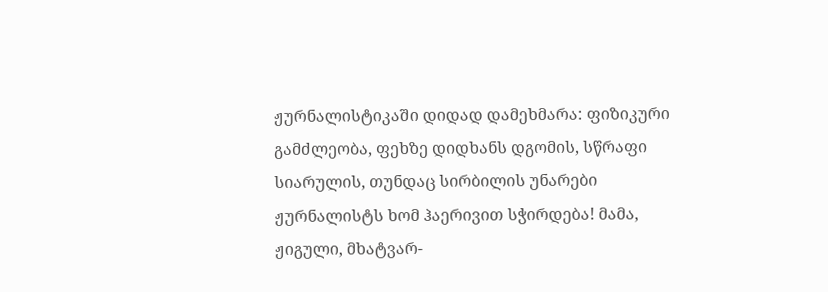ჟურნალისტიკაში დიდად დამეხმარა: ფიზიკური გამძლეობა, ფეხზე დიდხანს დგომის, სწრაფი სიარულის, თუნდაც სირბილის უნარები ჟურნალისტს ხომ ჰაერივით სჭირდება! მამა, ჟიგული, მხატვარ-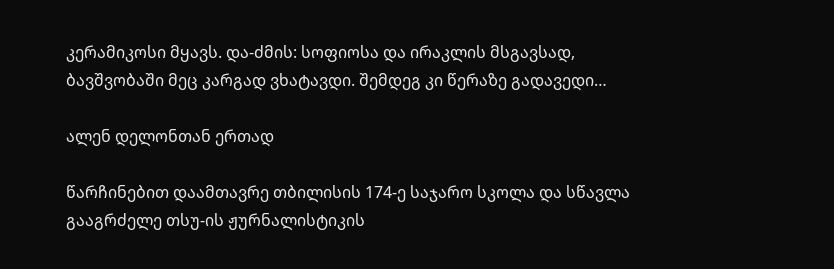კერამიკოსი მყავს. და-ძმის: სოფიოსა და ირაკლის მსგავსად, ბავშვობაში მეც კარგად ვხატავდი. შემდეგ კი წერაზე გადავედი…

ალენ დელონთან ერთად

წარჩინებით დაამთავრე თბილისის 174-ე საჯარო სკოლა და სწავლა გააგრძელე თსუ-ის ჟურნალისტიკის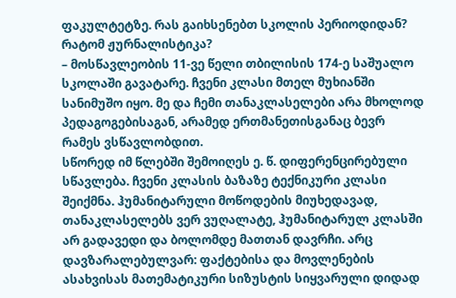ფაკულტეტზე. რას გაიხსენებთ სკოლის პერიოდიდან? რატომ ჟურნალისტიკა?
– მოსწავლეობის 11-ვე წელი თბილისის 174-ე საშუალო სკოლაში გავატარე. ჩვენი კლასი მთელ მუხიანში სანიმუშო იყო. მე და ჩემი თანაკლასელები არა მხოლოდ პედაგოგებისაგან, არამედ ერთმანეთისგანაც ბევრ რამეს ვსწავლობდით.
სწორედ იმ წლებში შემოიღეს ე. წ. დიფერენცირებული სწავლება. ჩვენი კლასის ბაზაზე ტექნიკური კლასი შეიქმნა. ჰუმანიტარული მოწოდების მიუხედავად, თანაკლასელებს ვერ ვუღალატე, ჰუმანიტარულ კლასში არ გადავედი და ბოლომდე მათთან დავრჩი. არც დავზარალებულვარ: ფაქტებისა და მოვლენების ასახვისას მათემატიკური სიზუსტის სიყვარული დიდად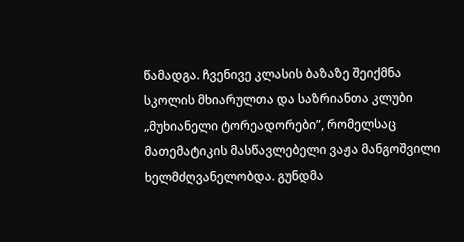წამადგა. ჩვენივე კლასის ბაზაზე შეიქმნა სკოლის მხიარულთა და საზრიანთა კლუბი „მუხიანელი ტორეადორები”, რომელსაც მათემატიკის მასწავლებელი ვაჟა მანგოშვილი ხელმძღვანელობდა. გუნდმა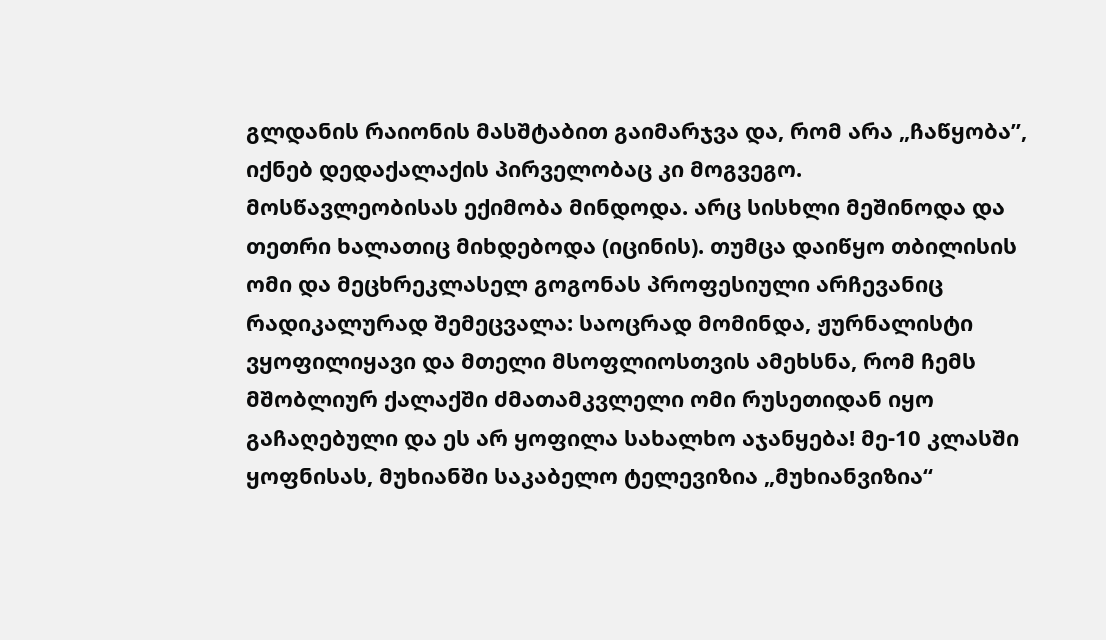გლდანის რაიონის მასშტაბით გაიმარჯვა და, რომ არა „ჩაწყობა”, იქნებ დედაქალაქის პირველობაც კი მოგვეგო.
მოსწავლეობისას ექიმობა მინდოდა. არც სისხლი მეშინოდა და თეთრი ხალათიც მიხდებოდა (იცინის). თუმცა დაიწყო თბილისის ომი და მეცხრეკლასელ გოგონას პროფესიული არჩევანიც რადიკალურად შემეცვალა: საოცრად მომინდა, ჟურნალისტი ვყოფილიყავი და მთელი მსოფლიოსთვის ამეხსნა, რომ ჩემს მშობლიურ ქალაქში ძმათამკვლელი ომი რუსეთიდან იყო გაჩაღებული და ეს არ ყოფილა სახალხო აჯანყება! მე-10 კლასში ყოფნისას, მუხიანში საკაბელო ტელევიზია „მუხიანვიზია“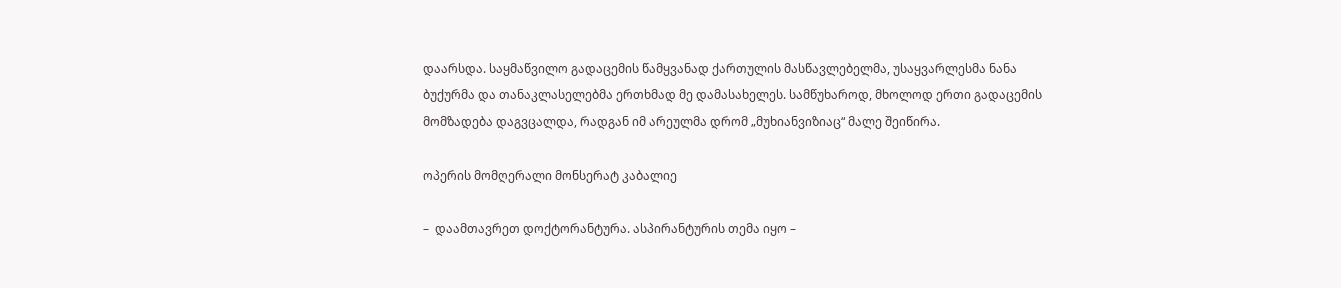დაარსდა. საყმაწვილო გადაცემის წამყვანად ქართულის მასწავლებელმა, უსაყვარლესმა ნანა ბუქურმა და თანაკლასელებმა ერთხმად მე დამასახელეს. სამწუხაროდ, მხოლოდ ერთი გადაცემის მომზადება დაგვცალდა, რადგან იმ არეულმა დრომ „მუხიანვიზიაც“ მალე შეიწირა.

ოპერის მომღერალი მონსერატ კაბალიე

–  დაამთავრეთ დოქტორანტურა. ასპირანტურის თემა იყო –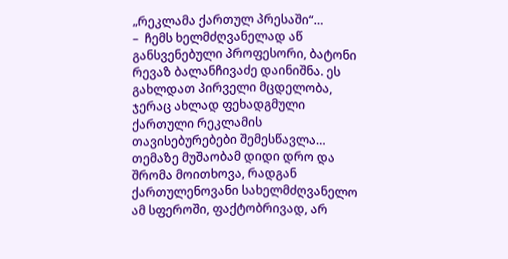„რეკლამა ქართულ პრესაში“…
–  ჩემს ხელმძღვანელად აწ განსვენებული პროფესორი, ბატონი რევაზ ბალანჩივაძე დაინიშნა. ეს გახლდათ პირველი მცდელობა, ჯერაც ახლად ფეხადგმული ქართული რეკლამის თავისებურებები შემესწავლა… თემაზე მუშაობამ დიდი დრო და შრომა მოითხოვა, რადგან ქართულენოვანი სახელმძღვანელო ამ სფეროში, ფაქტობრივად, არ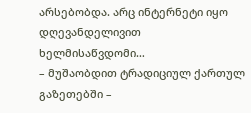არსებობდა. არც ინტერნეტი იყო დღევანდელივით ხელმისაწვდომი…
– მუშაობდით ტრადიციულ ქართულ გაზეთებში –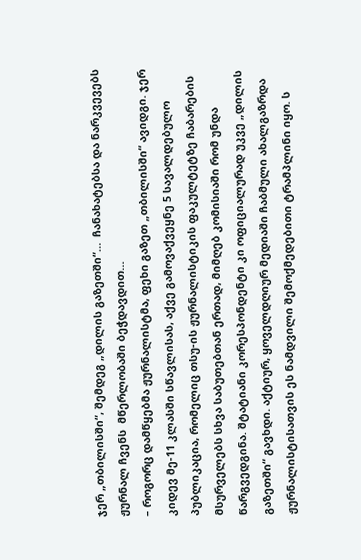ჯერ „თბილისში“, შემდეგ „დილის გაზეთში“…  ჩანახატებსა და ნარკვევებს ჟურნალ ჩვენს  მწერლობაში ბეჭდავდით…
– როგორც დამწყებმა ჟურნალისტმა, ფეხი გაზეთ „თბილისში“ ავიდგი. ჯერ კიდევ მე-11 კლასში სწავლისას, აქვე გამოვაქვეყნე 5 სავალდებულო პუბლიკაცია, რომელიც თსუ-ის ჟურნალისტიკის ფაკულტეტზე ჩაბარების მსურველებს სხვა საბუთებთან ერთად, მიმღებ კომისიაში რომ უნდა წარგვედგინა. შტატიანი კორესპონდენტი კი ოფიციალურად უკვე „დილის გაზეთში“ გავხდი. აქტიურ, ყოველდღიურ მედიაში ჩაბმული ახალგაზრდა ჟურნალისტისათვის ეს ნამდვილი შემოქმედებითი ტრამპლინი იყო. ს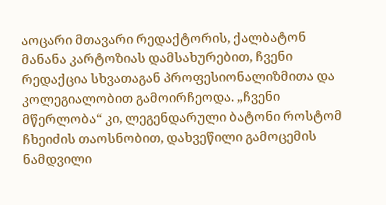აოცარი მთავარი რედაქტორის, ქალბატონ მანანა კარტოზიას დამსახურებით, ჩვენი რედაქცია სხვათაგან პროფესიონალიზმითა და კოლეგიალობით გამოირჩეოდა. „ჩვენი მწერლობა“ კი, ლეგენდარული ბატონი როსტომ ჩხეიძის თაოსნობით, დახვეწილი გამოცემის ნამდვილი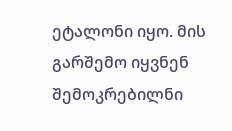ეტალონი იყო. მის გარშემო იყვნენ შემოკრებილნი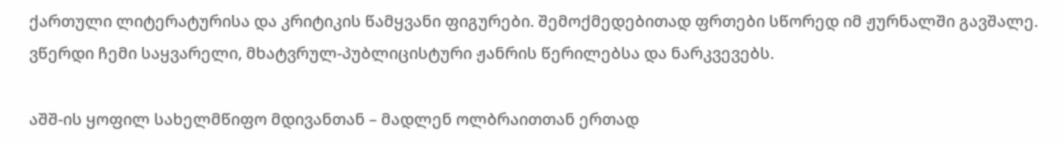ქართული ლიტერატურისა და კრიტიკის წამყვანი ფიგურები. შემოქმედებითად ფრთები სწორედ იმ ჟურნალში გავშალე. ვწერდი ჩემი საყვარელი, მხატვრულ-პუბლიცისტური ჟანრის წერილებსა და ნარკვევებს.

აშშ-ის ყოფილ სახელმწიფო მდივანთან – მადლენ ოლბრაითთან ერთად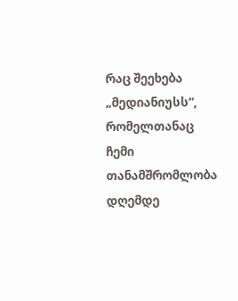რაც შეეხება „მედიანიუსს“, რომელთანაც ჩემი თანამშრომლობა დღემდე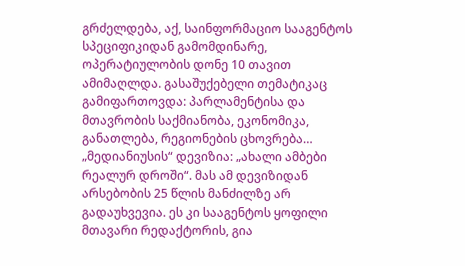გრძელდება, აქ, საინფორმაციო სააგენტოს სპეციფიკიდან გამომდინარე, ოპერატიულობის დონე 10 თავით ამიმაღლდა. გასაშუქებელი თემატიკაც გამიფართოვდა: პარლამენტისა და მთავრობის საქმიანობა, ეკონომიკა, განათლება, რეგიონების ცხოვრება… „მედიანიუსის“ დევიზია: „ახალი ამბები რეალურ დროში“. მას ამ დევიზიდან არსებობის 25 წლის მანძილზე არ გადაუხვევია. ეს კი სააგენტოს ყოფილი მთავარი რედაქტორის, გია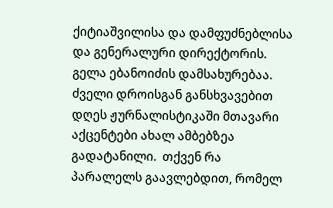ქიტიაშვილისა და დამფუძნებლისა და გენერალური დირექტორის. გელა ებანოიძის დამსახურებაა.
ძველი დროისგან განსხვავებით დღეს ჟურნალისტიკაში მთავარი აქცენტები ახალ ამბებზეა გადატანილი.  თქვენ რა პარალელს გაავლებდით, რომელ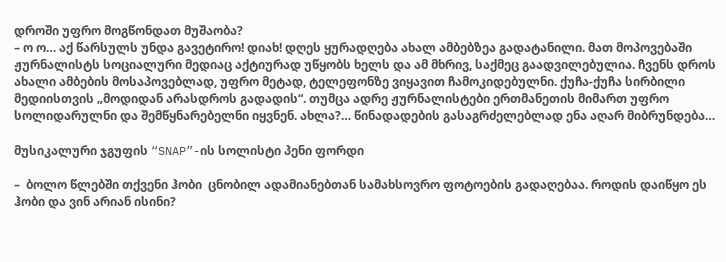დროში უფრო მოგწონდათ მუშაობა?
– ო ო… აქ წარსულს უნდა გავეტირო! დიახ! დღეს ყურადღება ახალ ამბებზეა გადატანილი. მათ მოპოვებაში ჟურნალისტს სოციალური მედიაც აქტიურად უწყობს ხელს და ამ მხრივ, საქმეც გაადვილებულია. ჩვენს დროს ახალი ამბების მოსაპოვებლად, უფრო მეტად, ტელეფონზე ვიყავით ჩამოკიდებულნი. ქუჩა-ქუჩა სირბილი მედიისთვის „მოდიდან არასდროს გადადის“. თუმცა ადრე ჟურნალისტები ერთმანეთის მიმართ უფრო სოლიდარულნი და შემწყნარებელნი იყვნენ. ახლა?… წინადადების გასაგრძელებლად ენა აღარ მიბრუნდება…

მუსიკალური ჯგუფის “SNAP”-ის სოლისტი პენი ფორდი

–  ბოლო წლებში თქვენი ჰობი  ცნობილ ადამიანებთან სამახსოვრო ფოტოების გადაღებაა. როდის დაიწყო ეს ჰობი და ვინ არიან ისინი?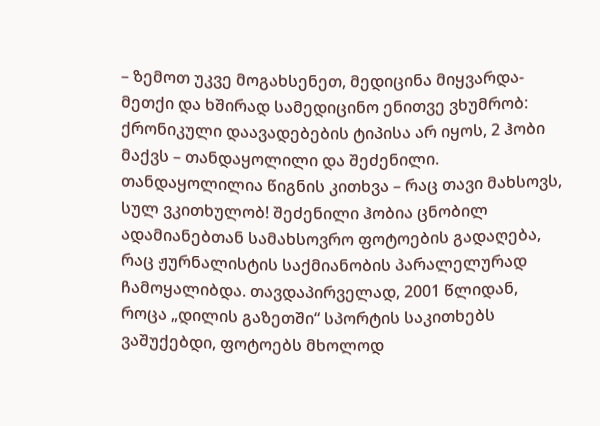– ზემოთ უკვე მოგახსენეთ, მედიცინა მიყვარდა-მეთქი და ხშირად სამედიცინო ენითვე ვხუმრობ: ქრონიკული დაავადებების ტიპისა არ იყოს, 2 ჰობი მაქვს – თანდაყოლილი და შეძენილი. თანდაყოლილია წიგნის კითხვა – რაც თავი მახსოვს, სულ ვკითხულობ! შეძენილი ჰობია ცნობილ ადამიანებთან სამახსოვრო ფოტოების გადაღება, რაც ჟურნალისტის საქმიანობის პარალელურად ჩამოყალიბდა. თავდაპირველად, 2001 წლიდან, როცა „დილის გაზეთში“ სპორტის საკითხებს ვაშუქებდი, ფოტოებს მხოლოდ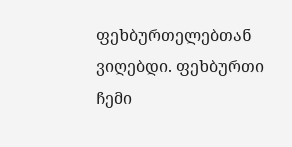ფეხბურთელებთან ვიღებდი. ფეხბურთი ჩემი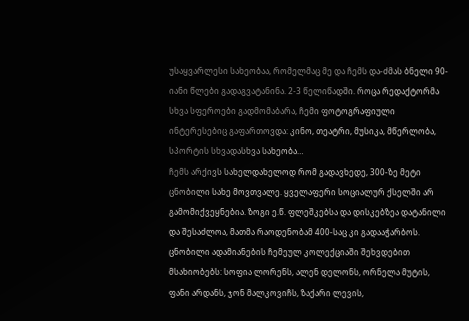უსაყვარლესი სახეობაა, რომელმაც მე და ჩემს და-ძმას ბნელი 90-იანი წლები გადაგვატანინა. 2-3 წელიწადში. როცა რედაქტორმა სხვა სფეროები გადმომაბარა, ჩემი ფოტოგრაფიული ინტერესებიც გაფართოვდა: კინო, თეატრი, მუსიკა, მწერლობა, სპორტის სხვადასხვა სახეობა…
ჩემს არქივს სახელდახელოდ რომ გადავხედე, 300-ზე მეტი ცნობილი სახე მოვთვალე. ყველაფერი სოციალურ ქსელში არ გამომიქვეყნებია. ზოგი ე.წ. ფლეშკებსა და დისკებზეა დატანილი და შესაძლოა, მათმა რაოდენობამ 400-საც კი გადააჭარბოს.
ცნობილი ადამიანების ჩემეულ კოლექციაში შეხვდებით მსახიობებს: სოფია ლორენს, ალენ დელონს, ორნელა მუტის, ფანი არდანს, ჯონ მალკოვიჩს, ზაქარი ლევის,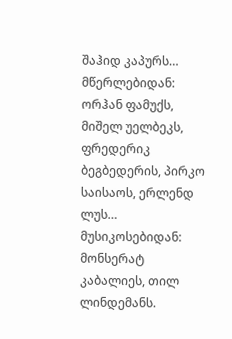შაჰიდ კაპურს… მწერლებიდან: ორჰან ფამუქს, მიშელ უელბეკს, ფრედერიკ ბეგბედერის, პირკო საისაოს, ერლენდ ლუს…
მუსიკოსებიდან: მონსერატ კაბალიეს, თილ ლინდემანს.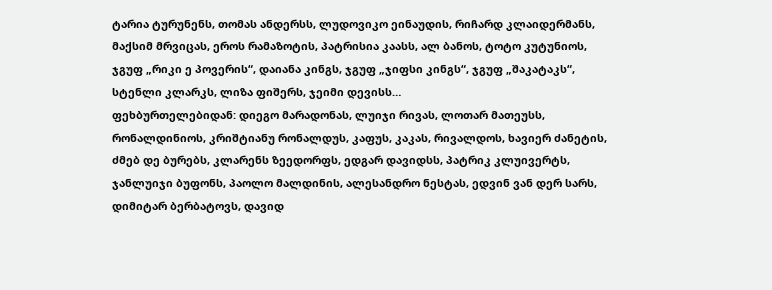ტარია ტურუნენს, თომას ანდერსს, ლუდოვიკო ეინაუდის, რიჩარდ კლაიდერმანს, მაქსიმ მრვიცას, ეროს რამაზოტის, პატრისია კაასს, ალ ბანოს, ტოტო კუტუნიოს, ჯგუფ „რიკი ე პოვერის“, დაიანა კინგს, ჯგუფ „ჯიფსი კინგს“, ჯგუფ „შაკატაკს“, სტენლი კლარკს, ლიზა ფიშერს, ჯეიმი დევისს…
ფეხბურთელებიდან: დიეგო მარადონას, ლუიჯი რივას, ლოთარ მათეუსს, რონალდინიოს, კრიშტიანუ რონალდუს, კაფუს, კაკას, რივალდოს, ხავიერ ძანეტის, ძმებ დე ბურებს, კლარენს ზეედორფს, ედგარ დავიდსს, პატრიკ კლუივერტს, ჯანლუიჯი ბუფონს, პაოლო მალდინის, ალესანდრო ნესტას, ედვინ ვან დერ სარს, დიმიტარ ბერბატოვს, დავიდ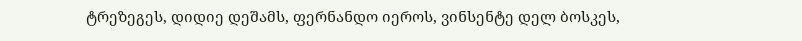ტრეზეგეს, დიდიე დეშამს, ფერნანდო იეროს, ვინსენტე დელ ბოსკეს,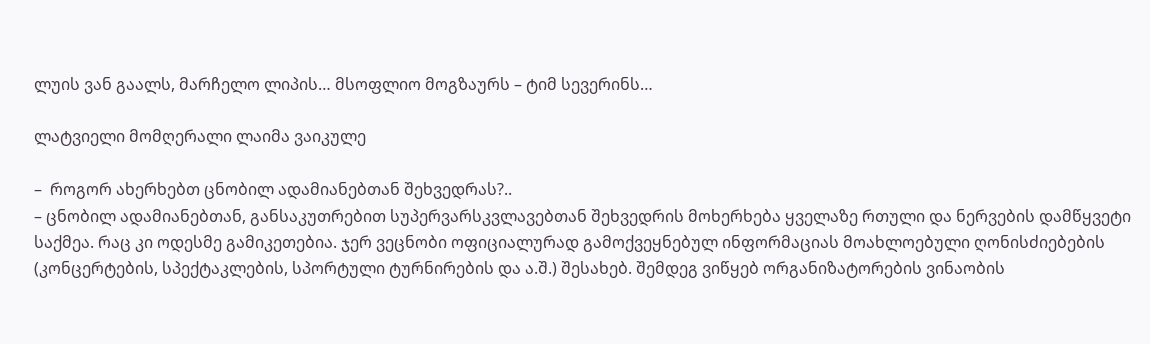ლუის ვან გაალს, მარჩელო ლიპის… მსოფლიო მოგზაურს – ტიმ სევერინს…

ლატვიელი მომღერალი ლაიმა ვაიკულე

–  როგორ ახერხებთ ცნობილ ადამიანებთან შეხვედრას?..
– ცნობილ ადამიანებთან, განსაკუთრებით სუპერვარსკვლავებთან შეხვედრის მოხერხება ყველაზე რთული და ნერვების დამწყვეტი საქმეა. რაც კი ოდესმე გამიკეთებია. ჯერ ვეცნობი ოფიციალურად გამოქვეყნებულ ინფორმაციას მოახლოებული ღონისძიებების (კონცერტების, სპექტაკლების, სპორტული ტურნირების და ა.შ.) შესახებ. შემდეგ ვიწყებ ორგანიზატორების ვინაობის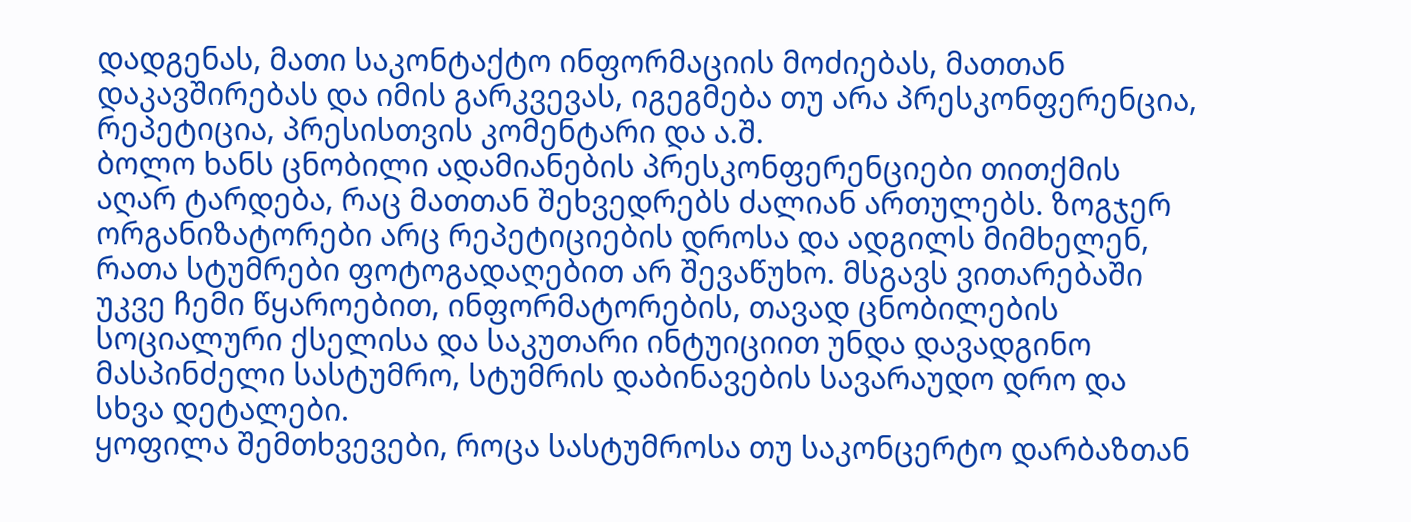დადგენას, მათი საკონტაქტო ინფორმაციის მოძიებას, მათთან დაკავშირებას და იმის გარკვევას, იგეგმება თუ არა პრესკონფერენცია, რეპეტიცია, პრესისთვის კომენტარი და ა.შ.
ბოლო ხანს ცნობილი ადამიანების პრესკონფერენციები თითქმის აღარ ტარდება, რაც მათთან შეხვედრებს ძალიან ართულებს. ზოგჯერ ორგანიზატორები არც რეპეტიციების დროსა და ადგილს მიმხელენ, რათა სტუმრები ფოტოგადაღებით არ შევაწუხო. მსგავს ვითარებაში უკვე ჩემი წყაროებით, ინფორმატორების, თავად ცნობილების სოციალური ქსელისა და საკუთარი ინტუიციით უნდა დავადგინო მასპინძელი სასტუმრო, სტუმრის დაბინავების სავარაუდო დრო და სხვა დეტალები.
ყოფილა შემთხვევები, როცა სასტუმროსა თუ საკონცერტო დარბაზთან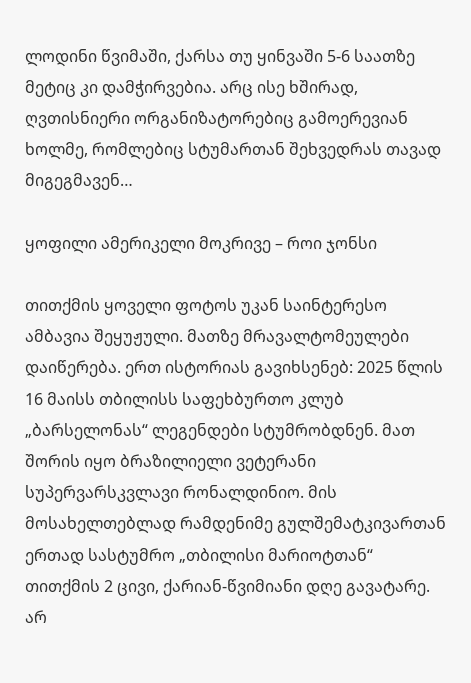ლოდინი წვიმაში, ქარსა თუ ყინვაში 5-6 საათზე მეტიც კი დამჭირვებია. არც ისე ხშირად, ღვთისნიერი ორგანიზატორებიც გამოერევიან ხოლმე, რომლებიც სტუმართან შეხვედრას თავად მიგეგმავენ…

ყოფილი ამერიკელი მოკრივე – როი ჯონსი

თითქმის ყოველი ფოტოს უკან საინტერესო ამბავია შეყუჟული. მათზე მრავალტომეულები დაიწერება. ერთ ისტორიას გავიხსენებ: 2025 წლის 16 მაისს თბილისს საფეხბურთო კლუბ „ბარსელონას“ ლეგენდები სტუმრობდნენ. მათ შორის იყო ბრაზილიელი ვეტერანი სუპერვარსკვლავი რონალდინიო. მის მოსახელთებლად რამდენიმე გულშემატკივართან ერთად სასტუმრო „თბილისი მარიოტთან“ თითქმის 2 ცივი, ქარიან-წვიმიანი დღე გავატარე. არ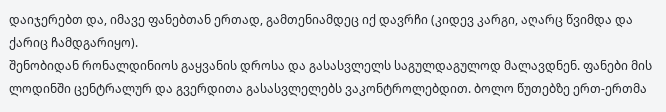დაიჯერებთ და, იმავე ფანებთან ერთად, გამთენიამდეც იქ დავრჩი (კიდევ კარგი, აღარც წვიმდა და ქარიც ჩამდგარიყო).
შენობიდან რონალდინიოს გაყვანის დროსა და გასასვლელს საგულდაგულოდ მალავდნენ. ფანები მის ლოდინში ცენტრალურ და გვერდითა გასასვლელებს ვაკონტროლებდით. ბოლო წუთებზე ერთ-ერთმა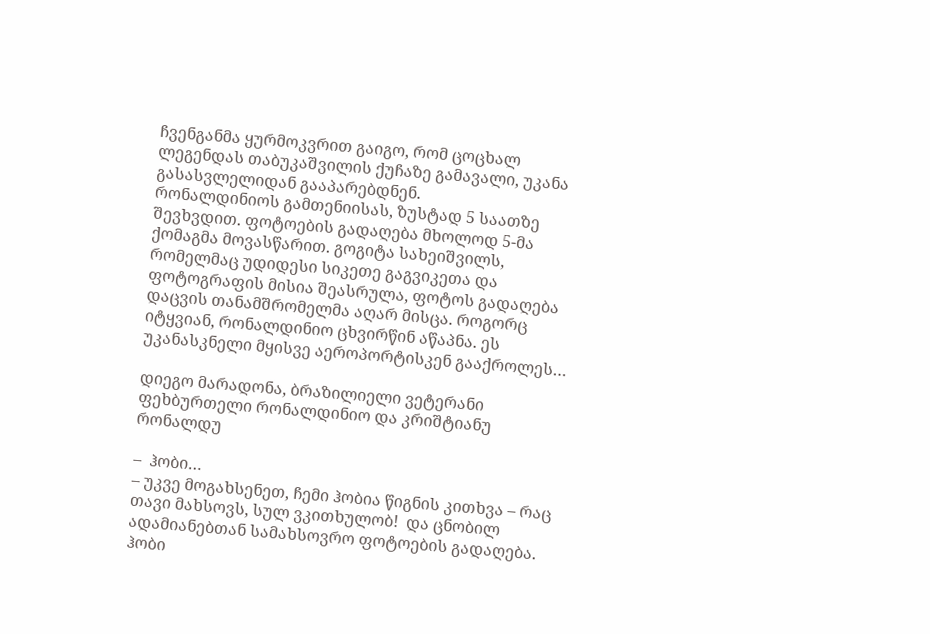ჩვენგანმა ყურმოკვრით გაიგო, რომ ცოცხალ ლეგენდას თაბუკაშვილის ქუჩაზე გამავალი, უკანა გასასვლელიდან გააპარებდნენ.
რონალდინიოს გამთენიისას, ზუსტად 5 საათზე შევხვდით. ფოტოების გადაღება მხოლოდ 5-მა ქომაგმა მოვასწარით. გოგიტა სახეიშვილს, რომელმაც უდიდესი სიკეთე გაგვიკეთა და ფოტოგრაფის მისია შეასრულა, ფოტოს გადაღება დაცვის თანამშრომელმა აღარ მისცა. როგორც იტყვიან, რონალდინიო ცხვირწინ აწაპნა. ეს უკანასკნელი მყისვე აეროპორტისკენ გააქროლეს…

დიეგო მარადონა, ბრაზილიელი ვეტერანი ფეხბურთელი რონალდინიო და კრიშტიანუ რონალდუ

–  ჰობი…
– უკვე მოგახსენეთ, ჩემი ჰობია წიგნის კითხვა – რაც თავი მახსოვს, სულ ვკითხულობ!  და ცნობილ ადამიანებთან სამახსოვრო ფოტოების გადაღება.
ჰობი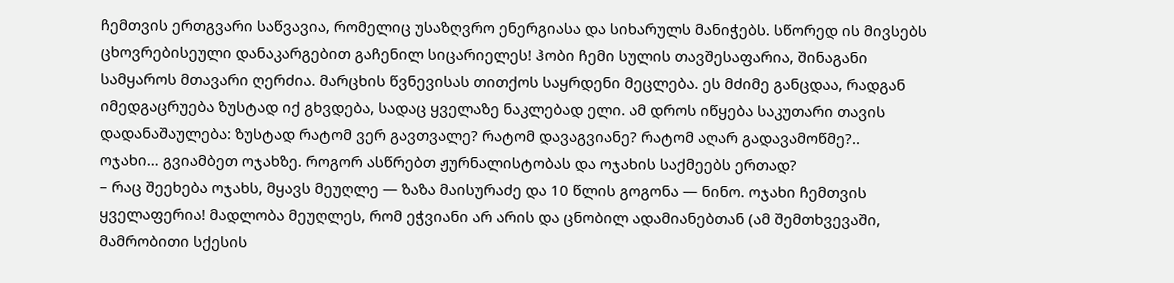ჩემთვის ერთგვარი საწვავია, რომელიც უსაზღვრო ენერგიასა და სიხარულს მანიჭებს. სწორედ ის მივსებს ცხოვრებისეული დანაკარგებით გაჩენილ სიცარიელეს! ჰობი ჩემი სულის თავშესაფარია, შინაგანი სამყაროს მთავარი ღერძია. მარცხის წვნევისას თითქოს საყრდენი მეცლება. ეს მძიმე განცდაა, რადგან იმედგაცრუება ზუსტად იქ გხვდება, სადაც ყველაზე ნაკლებად ელი. ამ დროს იწყება საკუთარი თავის დადანაშაულება: ზუსტად რატომ ვერ გავთვალე? რატომ დავაგვიანე? რატომ აღარ გადავამოწმე?..
ოჯახი… გვიამბეთ ოჯახზე. როგორ ასწრებთ ჟურნალისტობას და ოჯახის საქმეებს ერთად?
– რაც შეეხება ოჯახს, მყავს მეუღლე — ზაზა მაისურაძე და 10 წლის გოგონა — ნინო. ოჯახი ჩემთვის ყველაფერია! მადლობა მეუღლეს, რომ ეჭვიანი არ არის და ცნობილ ადამიანებთან (ამ შემთხვევაში, მამრობითი სქესის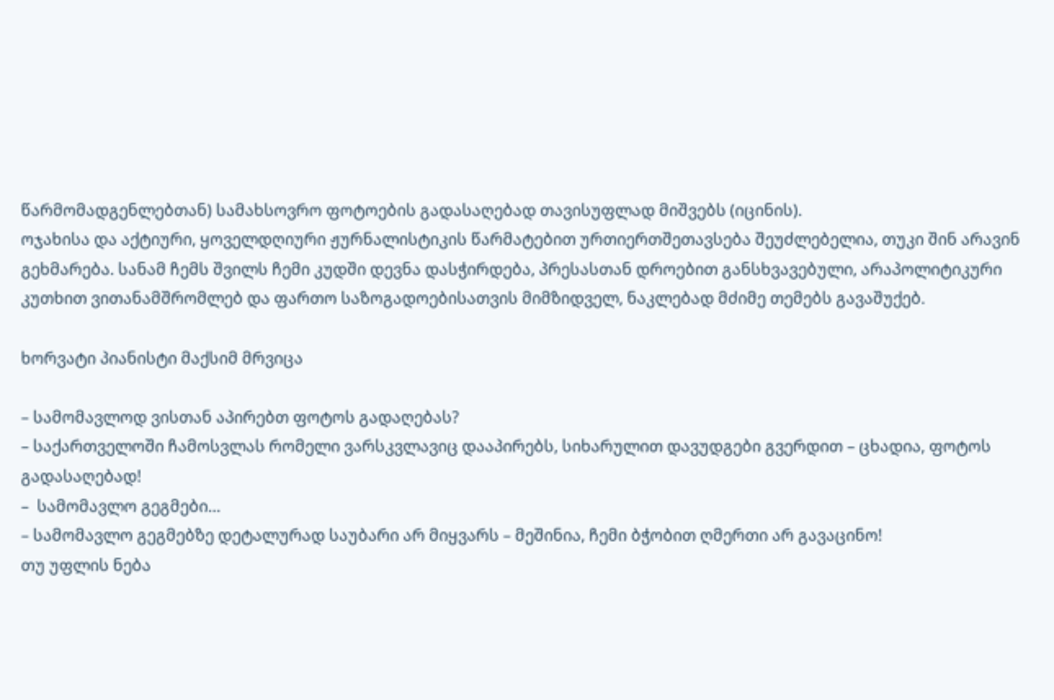წარმომადგენლებთან) სამახსოვრო ფოტოების გადასაღებად თავისუფლად მიშვებს (იცინის).
ოჯახისა და აქტიური, ყოველდღიური ჟურნალისტიკის წარმატებით ურთიერთშეთავსება შეუძლებელია, თუკი შინ არავინ გეხმარება. სანამ ჩემს შვილს ჩემი კუდში დევნა დასჭირდება, პრესასთან დროებით განსხვავებული, არაპოლიტიკური კუთხით ვითანამშრომლებ და ფართო საზოგადოებისათვის მიმზიდველ, ნაკლებად მძიმე თემებს გავაშუქებ.

ხორვატი პიანისტი მაქსიმ მრვიცა

– სამომავლოდ ვისთან აპირებთ ფოტოს გადაღებას?
– საქართველოში ჩამოსვლას რომელი ვარსკვლავიც დააპირებს, სიხარულით დავუდგები გვერდით – ცხადია, ფოტოს გადასაღებად!
–  სამომავლო გეგმები…
– სამომავლო გეგმებზე დეტალურად საუბარი არ მიყვარს – მეშინია, ჩემი ბჭობით ღმერთი არ გავაცინო!
თუ უფლის ნება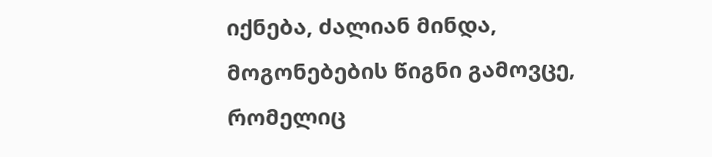იქნება, ძალიან მინდა, მოგონებების წიგნი გამოვცე, რომელიც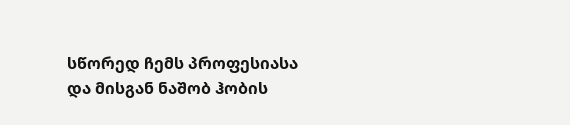სწორედ ჩემს პროფესიასა და მისგან ნაშობ ჰობის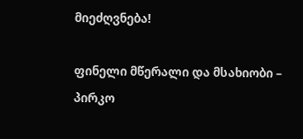მიეძღვნება!

ფინელი მწერალი და მსახიობი – პირკო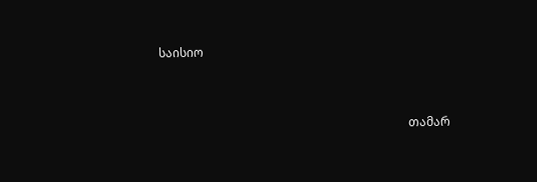საისიო



                                                                                   თამარ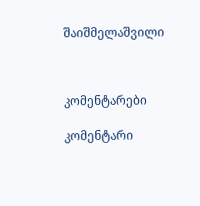შაიშმელაშვილი



კომენტარები

კომენტარი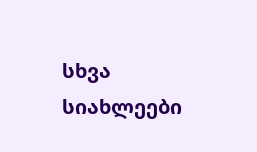სხვა სიახლეები